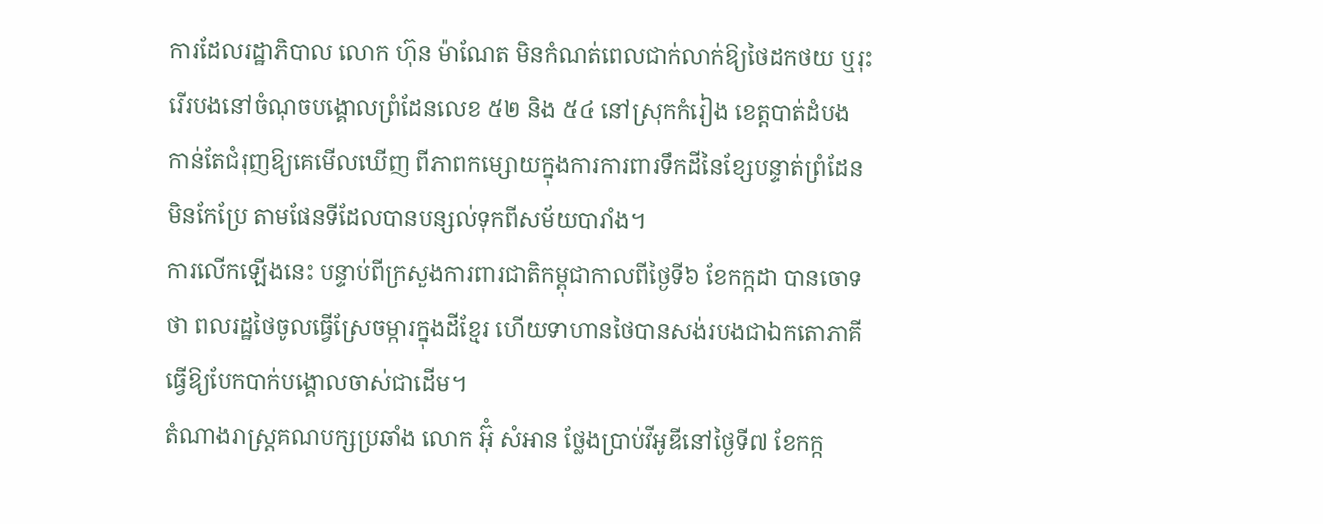ការដែលរដ្ឋាភិបាល លោក ហ៊ុន ម៉ាណែត មិនកំណត់ពេលជាក់លាក់ឱ្យថៃដកថយ ឬរុះរើរបងនៅចំណុចបង្គោលព្រំដែនលេខ ៥២ និង ៥៤ នៅស្រុកកំរៀង ខេត្តបាត់ដំបង កាន់តែជំរុញឱ្យគេមើលឃើញ ពីភាពកម្សោយក្នុងការការពារទឹកដីនៃខ្សែបន្ទាត់ព្រំដែនមិនកែប្រែ តាមផែនទីដែលបានបន្សល់ទុកពីសម័យបារាំង។
ការលើកឡើងនេះ បន្ទាប់ពីក្រសួងការពារជាតិកម្ពុជាកាលពីថ្ងៃទី៦ ខែកក្កដា បានចោទថា ពលរដ្ឋថៃចូលធ្វើស្រែចម្ការក្នុងដីខ្មែរ ហើយទាហានថៃបានសង់របងជាឯកតោភាគី ធ្វើឱ្យបែកបាក់បង្គោលចាស់ជាដើម។
តំណាងរាស្ត្រគណបក្សប្រឆាំង លោក អ៊ុំ សំអាន ថ្លែងប្រាប់វីអូឌីនៅថ្ងៃទី៧ ខែកក្ក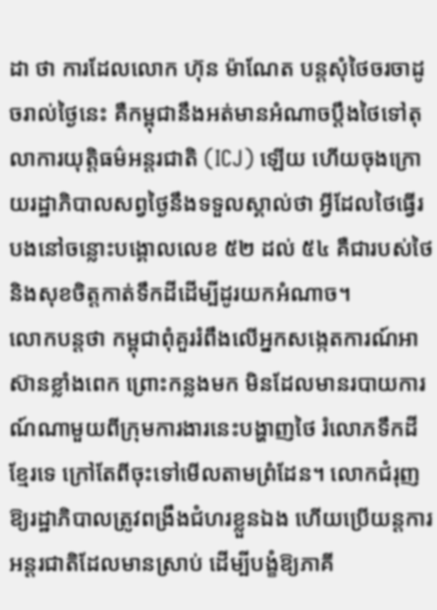ដា ថា ការដែលលោក ហ៊ុន ម៉ាណែត បន្តសុំថៃចរចាដូចរាល់ថ្ងៃនេះ គឺកម្ពុជានឹងអត់មានអំណាចប្តឹងថៃទៅតុលាការយុត្តិធម៌អន្តរជាតិ (ICJ) ឡើយ ហើយចុងក្រោយរដ្ឋាភិបាលសព្វថ្ងៃនឹងទទួលស្គាល់ថា អ្វីដែលថៃធ្វើរបងនៅចន្លោះបង្គោលលេខ ៥២ ដល់ ៥៤ គឺជារបស់ថៃ និងសុខចិត្តកាត់ទឹកដីដើម្បីដូរយកអំណាច។
លោកបន្តថា កម្ពុជាពុំគួររំពឹងលើអ្នកសង្កេតការណ៍អាស៊ានខ្លាំងពេក ព្រោះកន្លងមក មិនដែលមានរបាយការណ៍ណាមួយពីក្រុមការងារនេះបង្ហាញថៃ រំលោភទឹកដីខ្មែរទេ ក្រៅតែពីចុះទៅមើលតាមព្រំដែន។ លោកជំរុញឱ្យរដ្ឋាភិបាលត្រូវពង្រឹងជំហរខ្លួនឯង ហើយប្រើយន្តការអន្តរជាតិដែលមានស្រាប់ ដើម្បីបង្ខំឱ្យភាគី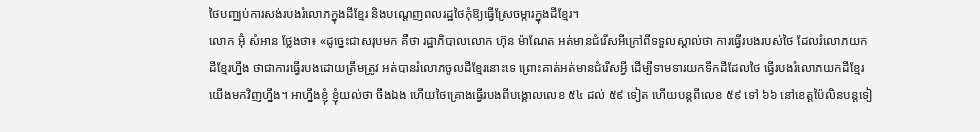ថៃបញ្ឈប់ការសង់របងរំលោភក្នុងដីខ្មែរ និងបណ្ដេញពលរដ្ឋថៃកុំឱ្យធ្វើស្រែចម្ការក្នុងដីខ្មែរ។
លោក អ៊ុំ សំអាន ថ្លែងថា៖ «ដូច្នេះជាសរុបមក គឺថា រដ្ឋាភិបាលលោក ហ៊ុន ម៉ាណែត អត់មានជំរើសអីក្រៅពីទទួលស្គាល់ថា ការធ្វើរបងរបស់ថៃ ដែលរំលោភយកដីខ្មែរហ្នឹង ថាជាការធ្វើរបងដោយត្រឹមត្រូវ អត់បានរំលោភចូលដីខ្មែរនោះទេ ព្រោះគាត់អត់មានជំរើសអ្វី ដើម្បីទាមទារយកទឹកដីដែលថៃ ធ្វើរបងរំលោភយកដីខ្មែរយើងមកវិញហ្នឹង។ អាហ្នឹងខ្ញុំ ខ្ញុំយល់ថា ចឹងឯង ហើយថៃគ្រោងធ្វើរបងពីបង្គោលលេខ ៥៤ ដល់ ៥៩ ទៀត ហើយបន្តពីលេខ ៥៩ ទៅ ៦៦ នៅខេត្តប៉ៃលិនបន្តទៀ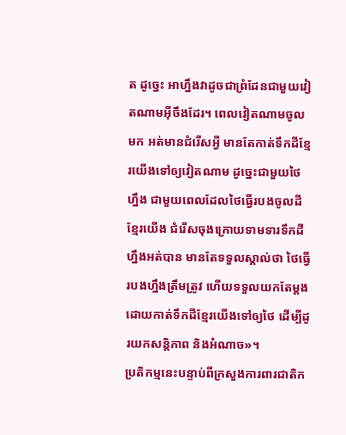ត ដូច្នេះ អាហ្នឹងវាដូចជាព្រំដែនជាមួយវៀតណាមអ៊ីចឹងដែរ។ ពេលវៀតណាមចូលមក អត់មានជំរើសអ្វី មានតែកាត់ទឹកដីខ្មែរយើងទៅឲ្យវៀតណាម ដូច្នេះជាមួយថៃហ្នឹង ជាមួយពេលដែលថៃធ្វើរបងចូលដីខ្មែរយើង ជំរើសចុងក្រោយទាមទារទឹកដីហ្នឹងអត់បាន មានតែទទួលស្គាល់ថា ថៃធ្វើរបងហ្នឹងត្រឹមត្រូវ ហើយទទួលយកតែម្តង ដោយកាត់ទឹកដីខ្មែរយើងទៅឲ្យថៃ ដើម្បីដូរយកសន្តិភាព និងអំណាច»។
ប្រតិកម្មនេះបន្ទាប់ពីក្រសួងការពារជាតិក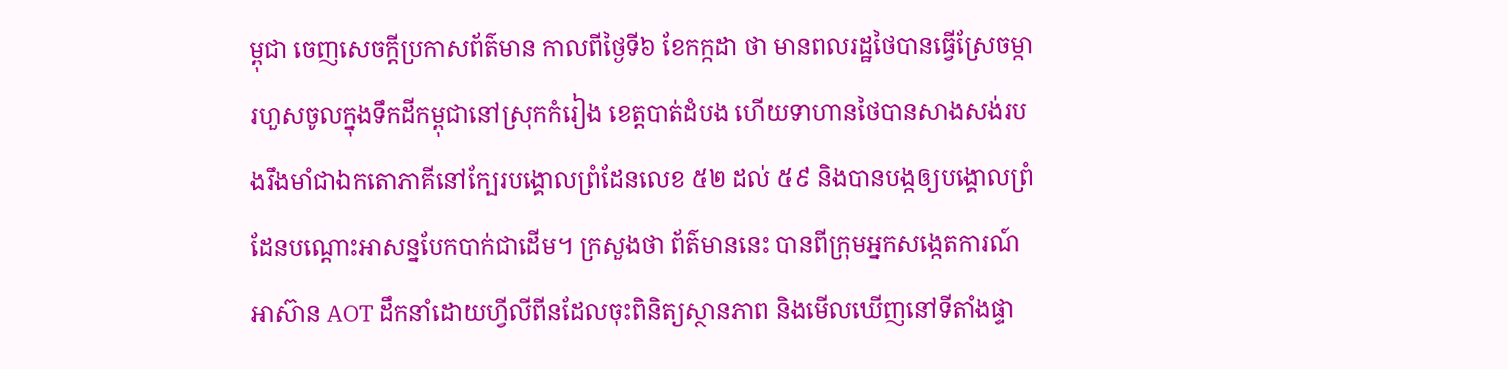ម្ពុជា ចេញសេចក្ដីប្រកាសព័ត៌មាន កាលពីថ្ងៃទី៦ ខែកក្កដា ថា មានពលរដ្ឋថៃបានធ្វើស្រែចម្ការហួសចូលក្នុងទឹកដីកម្ពុជានៅស្រុកកំរៀង ខេត្តបាត់ដំបង ហើយទាហានថៃបានសាងសង់របងរឹងមាំជាឯកតោភាគីនៅក្បែរបង្គោលព្រំដែនលេខ ៥២ ដល់ ៥៩ និងបានបង្កឲ្យបង្គោលព្រំដែនបណ្ដោះអាសន្នបែកបាក់ជាដើម។ ក្រសួងថា ព័ត៌មាននេះ បានពីក្រុមអ្នកសង្កេតការណ៍អាស៊ាន AOT ដឹកនាំដោយហ្វីលីពីនដែលចុះពិនិត្យស្ថានភាព និងមើលឃើញនៅទីតាំងផ្ទា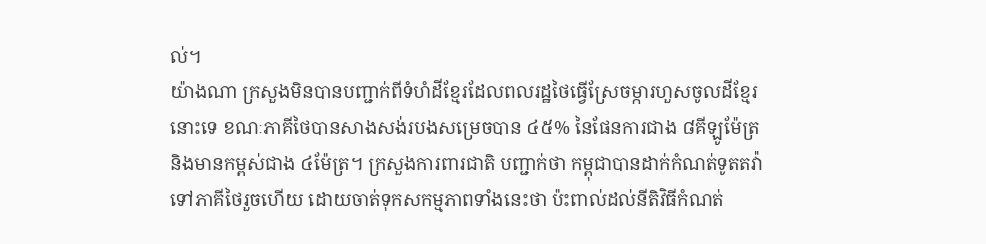ល់។
យ៉ាងណា ក្រសួងមិនបានបញ្ជាក់ពីទំហំដីខ្មែរដែលពលរដ្ឋថៃធ្វើស្រែចម្ការហួសចូលដីខ្មែរនោះទេ ខណៈភាគីថៃបានសាងសង់របងសម្រេចបាន ៤៥% នៃផែនការជាង ៨គីឡូម៉ែត្រ និងមានកម្ពស់ជាង ៤ម៉ែត្រ។ ក្រសួងការពារជាតិ បញ្ជាក់ថា កម្ពុជាបានដាក់កំណត់ទូតតវ៉ាទៅភាគីថៃរួចហើយ ដោយចាត់ទុកសកម្មភាពទាំងនេះថា ប៉ះពាល់ដល់នីតិវិធីកំណត់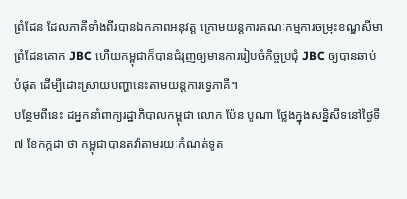ព្រំដែន ដែលភាគីទាំងពីរបានឯកភាពអនុវត្ត ក្រោមយន្តការគណៈកម្មការចម្រុះខណ្ឌសីមាព្រំដែនគោក JBC ហើយកម្ពុជាក៏បានជំរុញឲ្យមានការរៀបចំកិច្ចប្រជុំ JBC ឲ្យបានឆាប់បំផុត ដើម្បីដោះស្រាយបញ្ហានេះតាមយន្តការទ្វេភាគី។
បន្ថែមពីនេះ ដអ្នកនាំពាក្យរដ្ឋាភិបាលកម្ពុជា លោក ប៉ែន បូណា ថ្លែងក្នុងសន្និសីទនៅថ្ងៃទី៧ ខែកក្កដា ថា កម្ពុជាបានតវ៉ាតាមរយៈកំណត់ទូត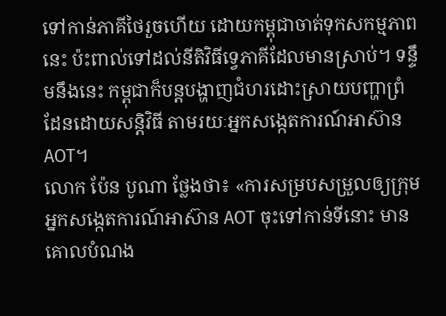ទៅកាន់ភាគីថៃរួចហើយ ដោយកម្ពុជាចាត់ទុកសកម្មភាពនេះ ប៉ះពាល់ទៅដល់នីតិវិធីទ្វេភាគីដែលមានស្រាប់។ ទន្ទឹមនឹងនេះ កម្ពុជាក៏បន្តបង្ហាញជំហរដោះស្រាយបញ្ហាព្រំដែនដោយសន្តិវិធី តាមរយៈអ្នកសង្កេតការណ៍អាស៊ាន AOT។
លោក ប៉ែន បូណា ថ្លែងថា៖ «ការសម្របសម្រួលឲ្យក្រុមអ្នកសង្កេតការណ៍អាស៊ាន AOT ចុះទៅកាន់ទីនោះ មានគោលបំណង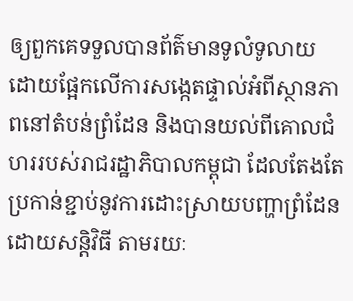ឲ្យពួកគេទទួលបានព័ត៌មានទូលំទូលាយ ដោយផ្អែកលើការសង្កេតផ្ទាល់អំពីស្ថានភាពនៅតំបន់ព្រំដែន និងបានយល់ពីគោលជំហររបស់រាជរដ្ឋាភិបាលកម្ពុជា ដែលតែងតែប្រកាន់ខ្ជាប់នូវការដោះស្រាយបញ្ហាព្រំដែនដោយសន្តិវិធី តាមរយៈ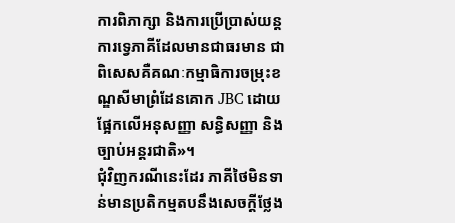ការពិភាក្សា និងការប្រើប្រាស់យន្តការទ្វេភាគីដែលមានជាធរមាន ជាពិសេសគឺគណៈកម្មាធិការចម្រុះខណ្ឌសីមាព្រំដែនគោក JBC ដោយផ្អែកលើអនុសញ្ញា សន្ធិសញ្ញា និងច្បាប់អន្តរជាតិ»។
ជុំវិញករណីនេះដែរ ភាគីថៃមិនទាន់មានប្រតិកម្មតបនឹងសេចក្តីថ្លែង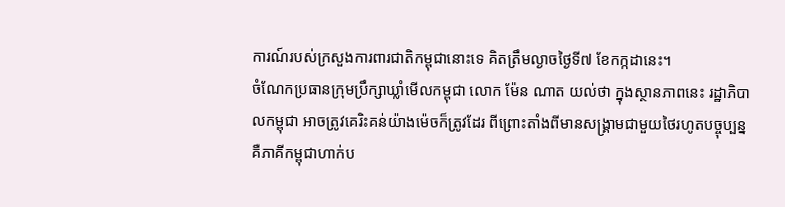ការណ៍របស់ក្រសួងការពារជាតិកម្ពុជានោះទេ គិតត្រឹមល្ងាចថ្ងៃទី៧ ខែកក្កដានេះ។
ចំណែកប្រធានក្រុមប្រឹក្សាឃ្លាំមើលកម្ពុជា លោក ម៉ែន ណាត យល់ថា ក្នុងស្ថានភាពនេះ រដ្ឋាភិបាលកម្ពុជា អាចត្រូវគេរិះគន់យ៉ាងម៉េចក៏ត្រូវដែរ ពីព្រោះតាំងពីមានសង្គ្រាមជាមួយថៃរហូតបច្ចុប្បន្ន គឺភាគីកម្ពុជាហាក់ប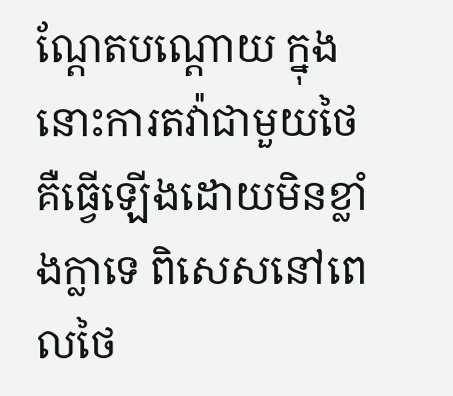ណ្តែតបណ្តោយ ក្នុងនោះការតវ៉ាជាមួយថៃគឺធ្វើឡើងដោយមិនខ្លាំងក្លាទេ ពិសេសនៅពេលថៃ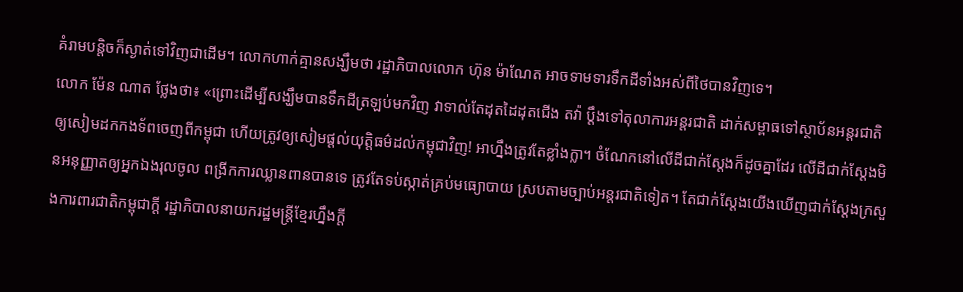គំរាមបន្តិចក៏ស្ងាត់ទៅវិញជាដើម។ លោកហាក់គ្មានសង្ឃឹមថា រដ្ឋាភិបាលលោក ហ៊ុន ម៉ាណែត អាចទាមទារទឹកដីទាំងអស់ពីថៃបានវិញទេ។
លោក ម៉ែន ណាត ថ្លែងថា៖ «ព្រោះដើម្បីសង្ឃឹមបានទឹកដីត្រឡប់មកវិញ វាទាល់តែដុតដៃដុតជើង តវ៉ា ប្តឹងទៅតុលាការអន្តរជាតិ ដាក់សម្ពាធទៅស្ថាប័នអន្តរជាតិ ឲ្យសៀមដកកងទ័ពចេញពីកម្ពុជា ហើយត្រូវឲ្យសៀមផ្ដល់យុត្តិធម៌ដល់កម្ពុជាវិញ! អាហ្នឹងត្រូវតែខ្លាំងក្លា។ ចំណែកនៅលើដីជាក់ស្តែងក៏ដូចគ្នាដែរ លើដីជាក់ស្តែងមិនអនុញ្ញាតឲ្យអ្នកឯងរុលចូល ពង្រីកការឈ្លានពានបានទេ ត្រូវតែទប់ស្កាត់គ្រប់មធ្យោបាយ ស្របតាមច្បាប់អន្តរជាតិទៀត។ តែជាក់ស្តែងយើងឃើញជាក់ស្តែងក្រសួងការពារជាតិកម្ពុជាក្តី រដ្ឋាភិបាលនាយករដ្ឋមន្ត្រីខ្មែរហ្នឹងក្តី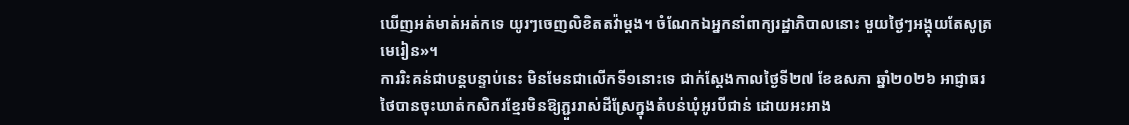ឃើញអត់មាត់អត់កទេ យូរៗចេញលិខិតតវ៉ាម្តង។ ចំណែកឯអ្នកនាំពាក្យរដ្ឋាភិបាលនោះ មួយថ្ងៃៗអង្គុយតែសូត្រមេរៀន»។
ការរិះគន់ជាបន្តបន្ទាប់នេះ មិនមែនជាលើកទី១នោះទេ ជាក់ស្ដែងកាលថ្ងៃទី២៧ ខែឧសភា ឆ្នាំ២០២៦ អាជ្ញាធរថៃបានចុះឃាត់កសិករខ្មែរមិនឱ្យភ្ជួររាស់ដីស្រែក្នុងតំបន់ឃុំអូរបីជាន់ ដោយអះអាង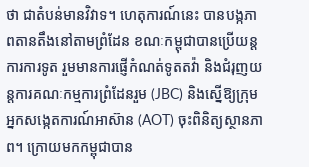ថា ជាតំបន់មានវិវាទ។ ហេតុការណ៍នេះ បានបង្កភាពតានតឹងនៅតាមព្រំដែន ខណៈកម្ពុជាបានប្រើយន្តការការទូត រួមមានការផ្ញើកំណត់ទូតតវ៉ា និងជំរុញយន្តការគណៈកម្មការព្រំដែនរួម (JBC) និងស្នើឱ្យក្រុមអ្នកសង្កេតការណ៍អាស៊ាន (AOT) ចុះពិនិត្យស្ថានភាព។ ក្រោយមកកម្ពុជាបាន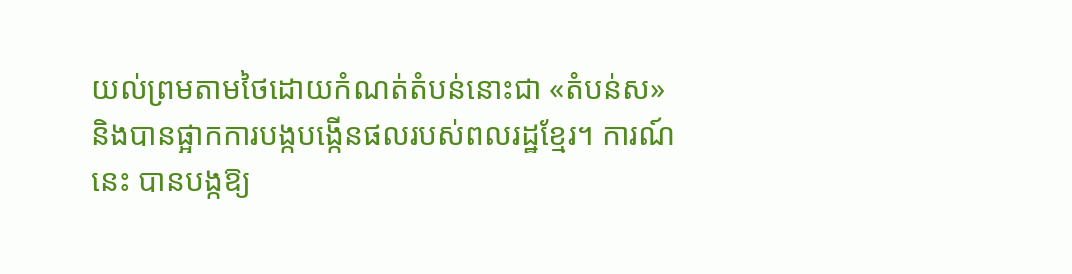យល់ព្រមតាមថៃដោយកំណត់តំបន់នោះជា «តំបន់ស» និងបានផ្អាកការបង្កបង្កើនផលរបស់ពលរដ្ឋខ្មែរ។ ការណ៍នេះ បានបង្កឱ្យ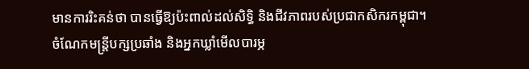មានការរិះគន់ថា បានធ្វើឱ្យប៉ះពាល់ដល់សិទ្ធិ និងជីវភាពរបស់ប្រជាកសិករកម្ពុជា។
ចំណែកមន្ត្រីបក្សប្រឆាំង និងអ្នកឃ្លាំមើលបារម្ភ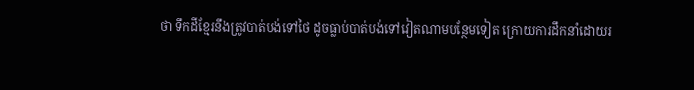ថា ទឹកដីខ្មែរនឹងត្រូវបាត់បង់ទៅថៃ ដូចធ្លាប់បាត់បង់ទៅវៀតណាមបន្ថែមទៀត ក្រោយការដឹកនាំដោយរ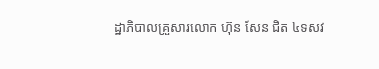ដ្ឋាភិបាលគ្រួសារលោក ហ៊ុន សែន ជិត ៤ទសវ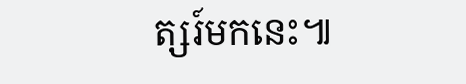ត្សរ៍មកនេះ៕